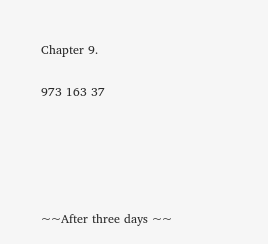Chapter 9.

973 163 37





~~After three days ~~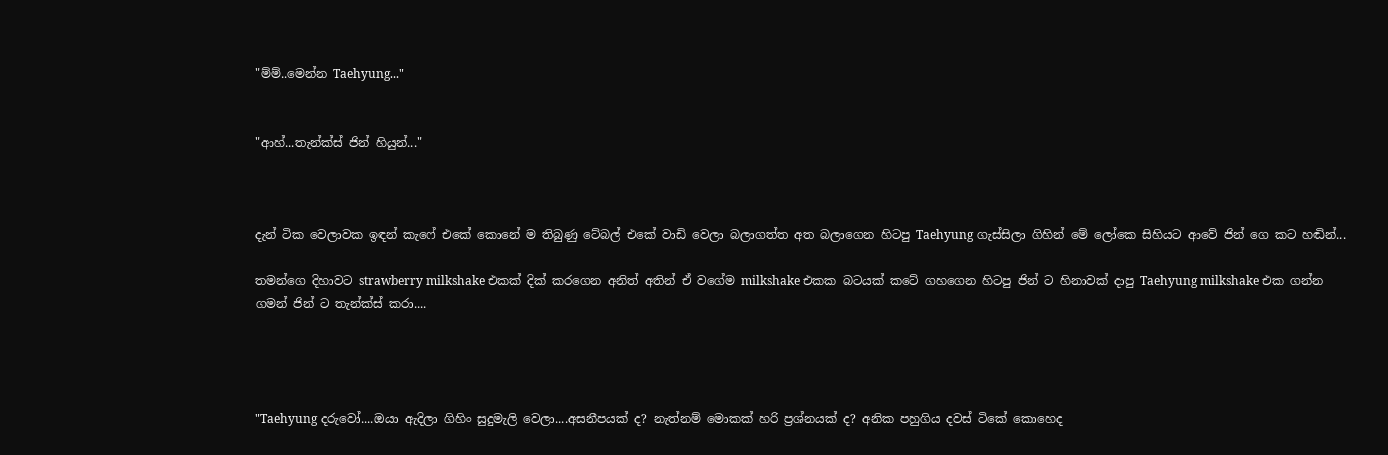"ම්ම්..මෙන්න Taehyung..."


"ආහ්...තැන්ක්ස් ජින් හියුන්..."



දැන් ටික වෙලාවක ඉඳන් කැෆේ එකේ කොනේ ම තිබුණු ටේබල් එකේ වාඩි වෙලා බලාගත්ත අත බලාගෙන හිටපු Taehyung ගැස්සිලා ගිහින් මේ ලෝකෙ සිහියට ආවේ ජින් ගෙ කට හඬින්...

තමන්ගෙ දිහාවට strawberry milkshake එකක් දික් කරගෙන අනිත් අතින් ඒ වගේම milkshake එකක බටයක් කටේ ගහගෙන හිටපු ජින් ට හිනාවක් දාපු Taehyung milkshake එක ගන්න ගමන් ජින් ට තැන්ක්ස් කරා....




"Taehyung දරුවෝ....ඔයා ඇදිලා ගිහිං සුදුමැලි වෙලා....අසනීපයක් ද? නැත්නම් මොකක් හරි ප්‍රශ්නයක් ද? අනික පහුගිය දවස් ටිකේ කොහෙද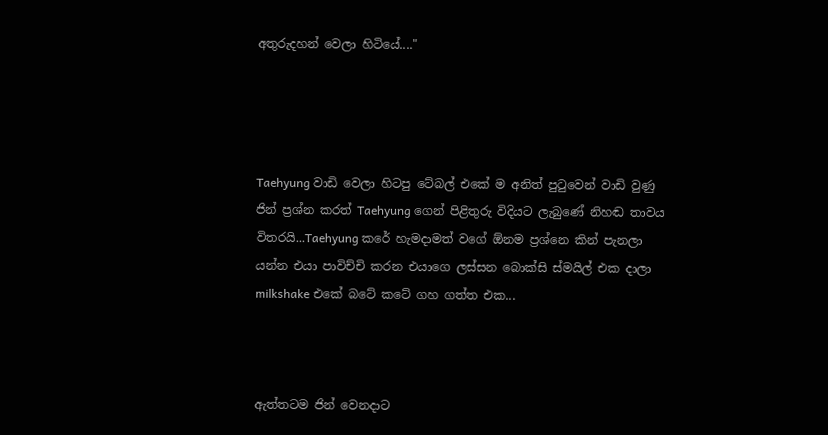අතුරුදහන් වෙලා හිටියේ...."




Taehyung වාඩි වෙලා හිටපු ටේබල් එකේ ම අනිත් පුටුවෙන් වාඩි වුණු ජින් ප්‍රශ්න කරත් Taehyung ගෙන් පිළිතුරු විදියට ලැබුණේ නිහඬ තාවය විතරයි...Taehyung කරේ හැමදාමත් වගේ ඕනම ප්‍රශ්නෙ කින් පැනලා යන්න එයා පාවිච්චි කරන එයාගෙ ලස්සන බොක්සි ස්මයිල් එක දාලා milkshake එකේ බටේ කටේ ගහ ගත්ත එක...



ඇත්තටම ජින් වෙනදාට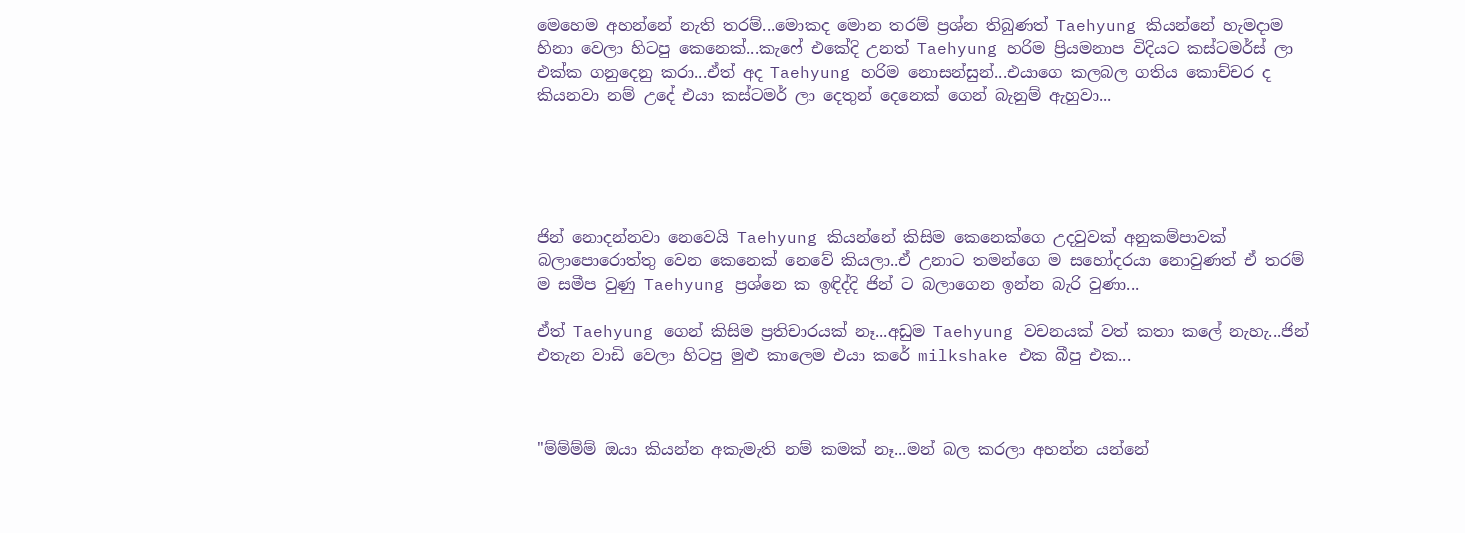මෙහෙම අහන්නේ නැති තරම්...මොකද මොන තරම් ප්‍රශ්න තිබුණත් Taehyung කියන්නේ හැමදාම හිනා වෙලා හිටපු කෙනෙක්...කැෆේ එකේදි උනත් Taehyung හරිම ප්‍රියමනාප විදියට කස්ටමර්ස් ලා එක්ක ගනුදෙනු කරා...ඒත් අද Taehyung හරිම නොසන්සුන්...එයාගෙ කලබල ගතිය කොච්චර ද කියනවා නම් උදේ එයා කස්ටමර් ලා දෙතුන් දෙනෙක් ගෙන් බැනුම් ඇහුවා...





ජින් නොදන්නවා නෙවෙයි Taehyung කියන්නේ කිසිම කෙනෙක්ගෙ උදවුවක් අනුකම්පාවක් බලාපොරොත්තු වෙන කෙනෙක් නෙවේ කියලා..ඒ උනාට තමන්ගෙ ම සහෝදරයා නොවුණත් ඒ තරම් ම සමීප වුණු Taehyung ප්‍රශ්නෙ ක‍ ඉඳිද්දි ජින් ට බලාගෙන ඉන්න බැරි වුණා...

ඒත් Taehyung ගෙන් කිසිම ප්‍රතිචාරයක් නෑ...අඩුම Taehyung වචනයක් වත් කතා කලේ නැහැ...ජින් එතැන වාඩි වෙලා හිටපු මුළු කාලෙම එයා කරේ milkshake එක බීපු එක...



"ම්ම්ම්ම් ඔයා කියන්න අකැමැති නම් කමක් නෑ...මන් බල කරලා අහන්න යන්නේ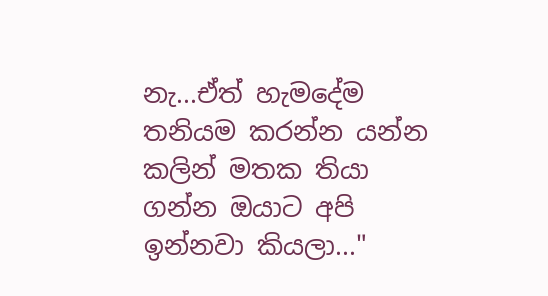නැ...ඒත් හැමදේම තනියම කරන්න යන්න කලින් මතක තියා ගන්න ඔයාට අපි ඉන්නවා කියලා..."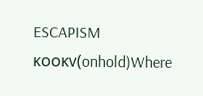ESCAPISM ᴋᴏᴏᴋᴠ(onhold)Where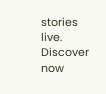stories live. Discover now